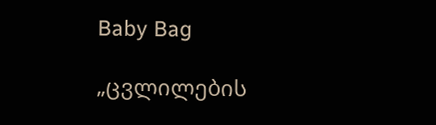Baby Bag

„ცვლილების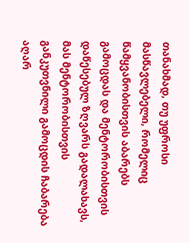თანახმად, თუ უფროსი მასწავლებელი, რომელიც წამყვანობისთვის აბარებს გამოცდას და მენტორობისთვის დაწესებულ ზღვარს გადალახავს, მას მენტორობისთვის განკუთვნილი გამოცდის ჩაბარება აღარ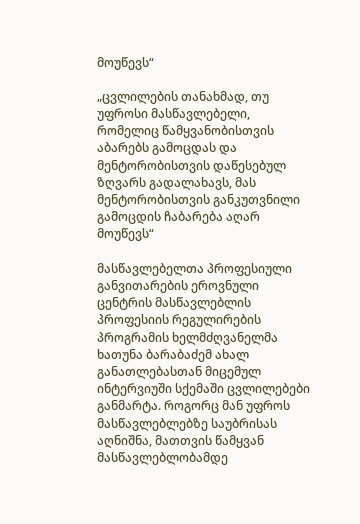მოუწევს“

„ცვლილების თანახმად, თუ უფროსი მასწავლებელი, რომელიც წამყვანობისთვის აბარებს გამოცდას და მენტორობისთვის დაწესებულ ზღვარს გადალახავს, მას მენტორობისთვის განკუთვნილი გამოცდის ჩაბარება აღარ მოუწევს“

მასწავლებელთა პროფესიული განვითარების ეროვნული ცენტრის მასწავლებლის პროფესიის რეგულირების პროგრამის ხელმძღვანელმა ხათუნა ბარაბაძემ ახალ განათლებასთან მიცემულ ინტერვიუში სქემაში ცვლილებები განმარტა. როგორც მან უფროს მასწავლებლებზე საუბრისას აღნიშნა, მათთვის წამყვან მასწავლებლობამდე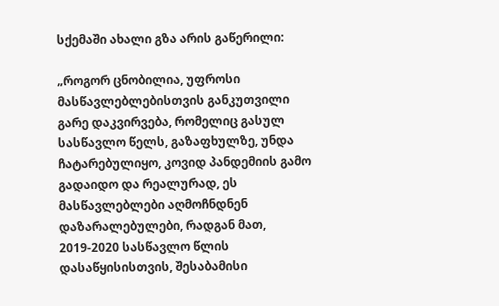სქემაში ახალი გზა არის გაწერილი:

„როგორ ცნობილია, უფროსი მასწავლებლებისთვის განკუთვილი გარე დაკვირვება, რომელიც გასულ სასწავლო წელს, გაზაფხულზე, უნდა ჩატარებულიყო, კოვიდ პანდემიის გამო გადაიდო და რეალურად, ეს მასწავლებლები აღმოჩნდნენ დაზარალებულები, რადგან მათ, 2019-2020 სასწავლო წლის დასაწყისისთვის, შესაბამისი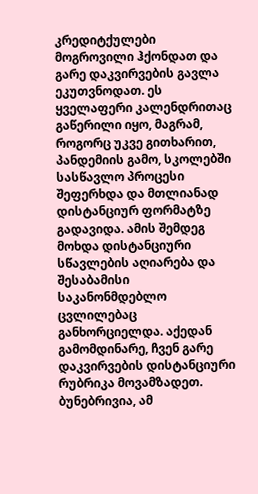კრედიტქულები მოგროვილი ჰქონდათ და გარე დაკვირვების გავლა ეკუთვნოდათ. ეს ყველაფერი კალენდრითაც გაწერილი იყო, მაგრამ, როგორც უკვე გითხარით, პანდემიის გამო, სკოლებში სასწავლო პროცესი შეფერხდა და მთლიანად დისტანციურ ფორმატზე გადავიდა. ამის შემდეგ მოხდა დისტანციური სწავლების აღიარება და შესაბამისი საკანონმდებლო ცვლილებაც განხორციელდა. აქედან გამომდინარე, ჩვენ გარე დაკვირვების დისტანციური რუბრიკა მოვამზადეთ. ბუნებრივია, ამ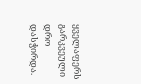ყველაფერს გარკვეული დრო დასჭირდა.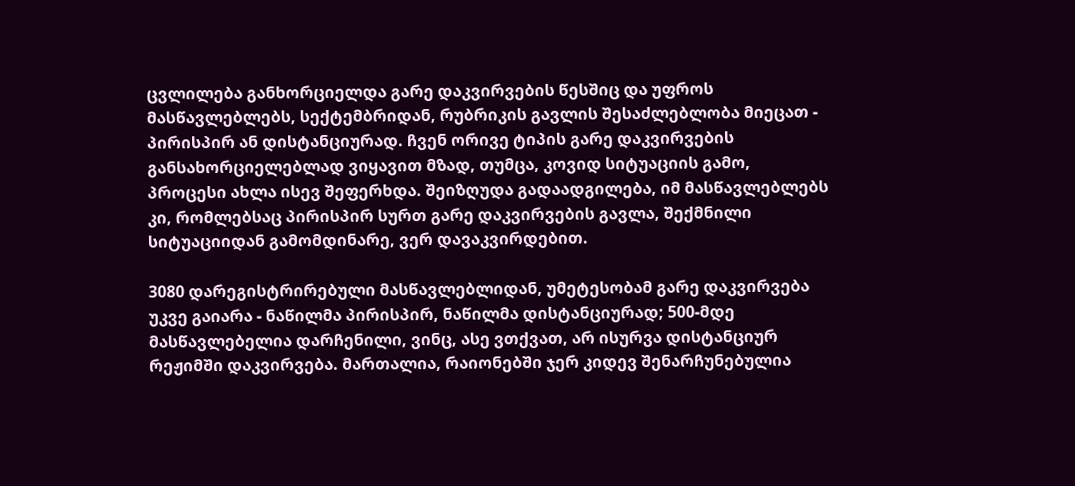ცვლილება განხორციელდა გარე დაკვირვების წესშიც და უფროს მასწავლებლებს, სექტემბრიდან, რუბრიკის გავლის შესაძლებლობა მიეცათ - პირისპირ ან დისტანციურად. ჩვენ ორივე ტიპის გარე დაკვირვების განსახორციელებლად ვიყავით მზად, თუმცა, კოვიდ სიტუაციის გამო, პროცესი ახლა ისევ შეფერხდა. შეიზღუდა გადაადგილება, იმ მასწავლებლებს კი, რომლებსაც პირისპირ სურთ გარე დაკვირვების გავლა, შექმნილი სიტუაციიდან გამომდინარე, ვერ დავაკვირდებით.

3080 დარეგისტრირებული მასწავლებლიდან, უმეტესობამ გარე დაკვირვება უკვე გაიარა - ნაწილმა პირისპირ, ნაწილმა დისტანციურად; 500-მდე მასწავლებელია დარჩენილი, ვინც, ასე ვთქვათ, არ ისურვა დისტანციურ რეჟიმში დაკვირვება. მართალია, რაიონებში ჯერ კიდევ შენარჩუნებულია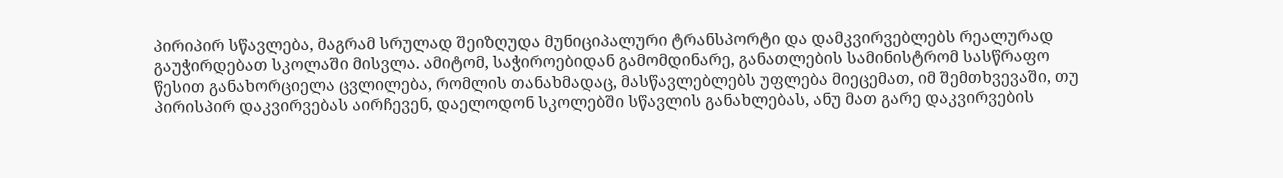პირიპირ სწავლება, მაგრამ სრულად შეიზღუდა მუნიციპალური ტრანსპორტი და დამკვირვებლებს რეალურად გაუჭირდებათ სკოლაში მისვლა. ამიტომ, საჭიროებიდან გამომდინარე, განათლების სამინისტრომ სასწრაფო წესით განახორციელა ცვლილება, რომლის თანახმადაც, მასწავლებლებს უფლება მიეცემათ, იმ შემთხვევაში, თუ პირისპირ დაკვირვებას აირჩევენ, დაელოდონ სკოლებში სწავლის განახლებას, ანუ მათ გარე დაკვირვების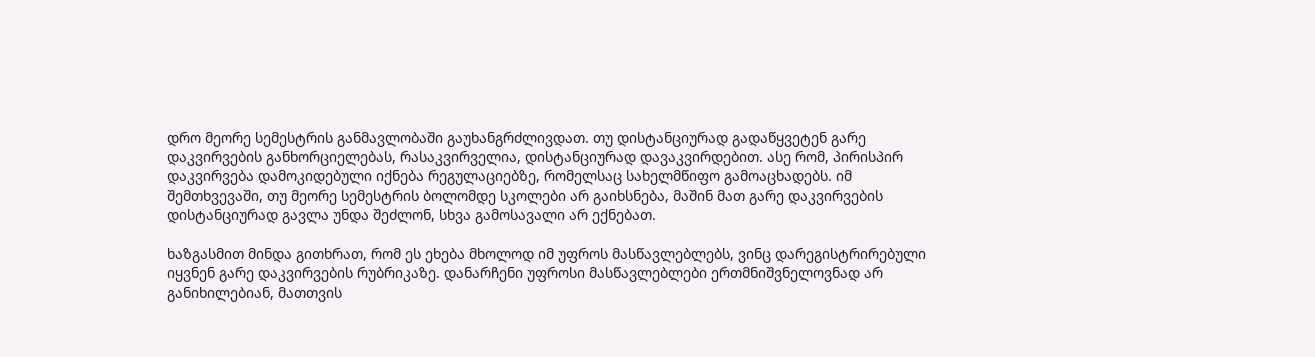დრო მეორე სემესტრის განმავლობაში გაუხანგრძლივდათ. თუ დისტანციურად გადაწყვეტენ გარე დაკვირვების განხორციელებას, რასაკვირველია, დისტანციურად დავაკვირდებით. ასე რომ, პირისპირ დაკვირვება დამოკიდებული იქნება რეგულაციებზე, რომელსაც სახელმწიფო გამოაცხადებს. იმ შემთხვევაში, თუ მეორე სემესტრის ბოლომდე სკოლები არ გაიხსნება, მაშინ მათ გარე დაკვირვების დისტანციურად გავლა უნდა შეძლონ, სხვა გამოსავალი არ ექნებათ.

ხაზგასმით მინდა გითხრათ, რომ ეს ეხება მხოლოდ იმ უფროს მასწავლებლებს, ვინც დარეგისტრირებული იყვნენ გარე დაკვირვების რუბრიკაზე. დანარჩენი უფროსი მასწავლებლები ერთმნიშვნელოვნად არ განიხილებიან, მათთვის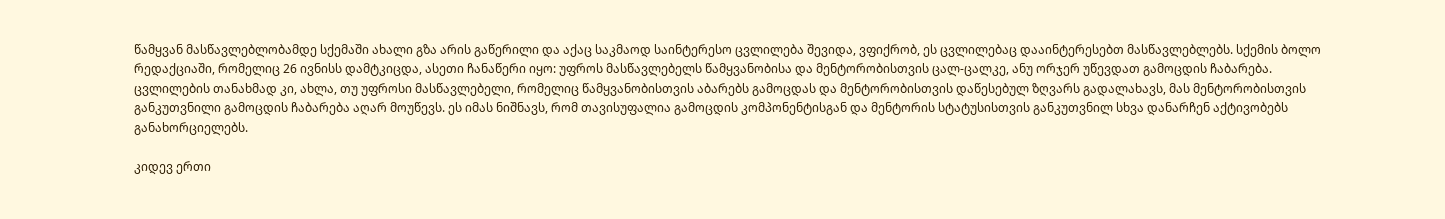წამყვან მასწავლებლობამდე სქემაში ახალი გზა არის გაწერილი და აქაც საკმაოდ საინტერესო ცვლილება შევიდა, ვფიქრობ, ეს ცვლილებაც დააინტერესებთ მასწავლებლებს. სქემის ბოლო რედაქციაში, რომელიც 26 ივნისს დამტკიცდა, ასეთი ჩანაწერი იყო: უფროს მასწავლებელს წამყვანობისა და მენტორობისთვის ცალ-ცალკე, ანუ ორჯერ უწევდათ გამოცდის ჩაბარება. ცვლილების თანახმად კი, ახლა, თუ უფროსი მასწავლებელი, რომელიც წამყვანობისთვის აბარებს გამოცდას და მენტორობისთვის დაწესებულ ზღვარს გადალახავს, მას მენტორობისთვის განკუთვნილი გამოცდის ჩაბარება აღარ მოუწევს. ეს იმას ნიშნავს, რომ თავისუფალია გამოცდის კომპონენტისგან და მენტორის სტატუსისთვის განკუთვნილ სხვა დანარჩენ აქტივობებს განახორციელებს.

კიდევ ერთი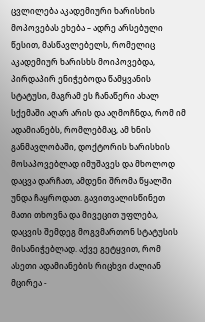ცვლილება აკადემიური ხარისხის მოპოვებას ეხება – ადრე არსებული წესით, მასწავლებელს, რომელიც აკადემიურ ხარისხს მოიპოვებდა, პირდაპირ ენიჭებოდა წამყვანის სტატუსი, მაგრამ ეს ჩანაწერი ახალ სქემაში აღარ არის და აღმოჩნდა, რომ იმ ადამიანებს, რომლებმაც, ამ ხნის განმავლობაში, დოქტორის ხარისხის მოსაპოვებლად იმუშავეს და მხოლოდ დაცვა დარჩათ, ამდენი შრომა წყალში უნდა ჩაყროდათ. გავითვალისწინეთ მათი თხოვნა და მივეცით უფლება, დაცვის შემდეგ მოგვმართონ სტატუსის მისანიჭებლად. აქვე გეტყვით, რომ ასეთი ადამიანების რიცხვი ძალიან მცირეა -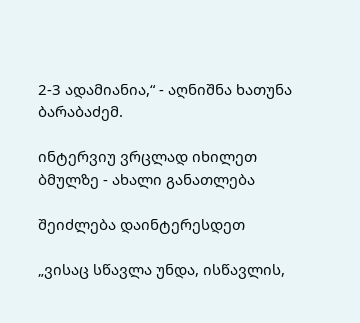2-3 ადამიანია,“ - აღნიშნა ხათუნა ბარაბაძემ.

ინტერვიუ ვრცლად იხილეთ ბმულზე - ახალი განათლება

შეიძლება დაინტერესდეთ

„ვისაც სწავლა უნდა, ისწავლის,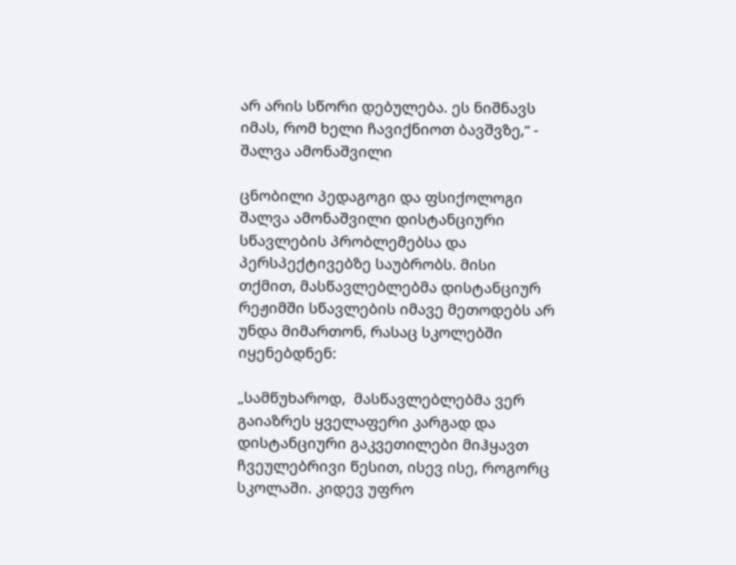არ არის სწორი დებულება. ეს ნიშნავს იმას, რომ ხელი ჩავიქნიოთ ბავშვზე,“ - შალვა ამონაშვილი

ცნობილი პედაგოგი და ფსიქოლოგი შალვა ამონაშვილი დისტანციური სწავლების პრობლემებსა და პერსპექტივებზე საუბრობს. მისი თქმით, მასწავლებლებმა დისტანციურ რეჟიმში სწავლების იმავე მეთოდებს არ უნდა მიმართონ, რასაც სკოლებში იყენებდნენ:

„სამწუხაროდ,  მასწავლებლებმა ვერ გაიაზრეს ყველაფერი კარგად და დისტანციური გაკვეთილები მიჰყავთ ჩვეულებრივი წესით, ისევ ისე, როგორც სკოლაში. კიდევ უფრო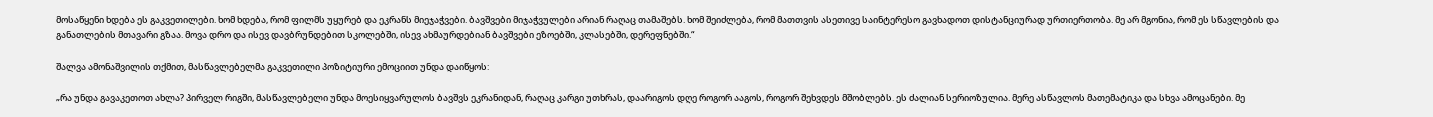მოსაწყენი ხდება ეს გაკვეთილები. ხომ ხდება, რომ ფილმს უყურებ და ეკრანს მიეჯაჭვები. ბავშვები მიჯაჭვულები არიან რაღაც თამაშებს. ხომ შეიძლება, რომ მათთვის ასეთივე საინტერესო გავხადოთ დისტანციურად ურთიერთობა. მე არ მგონია, რომ ეს სწავლების და განათლების მთავარი გზაა. მოვა დრო და ისევ დავბრუნდებით სკოლებში, ისევ ახმაურდებიან ბავშვები ეზოებში, კლასებში, დერეფნებში.“

შალვა ამონაშვილის თქმით, მასწავლებელმა გაკვეთილი პოზიტიური ემოციით უნდა დაიწყოს:

„რა უნდა გავაკეთოთ ახლა? პირველ რიგში, მასწავლებელი უნდა მოესიყვარულოს ბავშვს ეკრანიდან, რაღაც კარგი უთხრას, დაარიგოს დღე როგორ ააგოს, როგორ შეხვდეს მშობლებს. ეს ძალიან სერიოზულია. მერე ასწავლოს მათემატიკა და სხვა ამოცანები. მე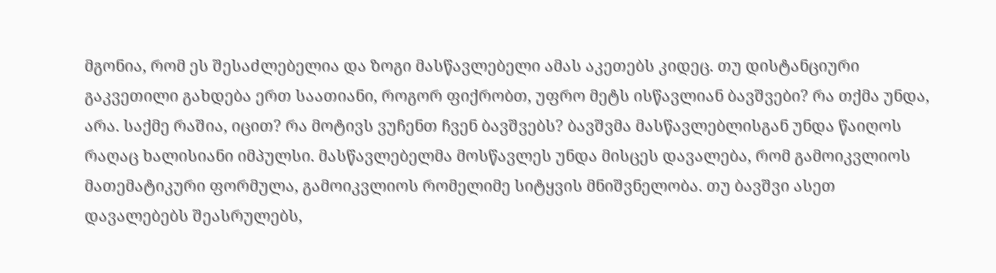მგონია, რომ ეს შესაძლებელია და ზოგი მასწავლებელი ამას აკეთებს კიდეც. თუ დისტანციური გაკვეთილი გახდება ერთ საათიანი, როგორ ფიქრობთ, უფრო მეტს ისწავლიან ბავშვები? რა თქმა უნდა, არა. საქმე რაშია, იცით? რა მოტივს ვუჩენთ ჩვენ ბავშვებს? ბავშვმა მასწავლებლისგან უნდა წაიღოს რაღაც ხალისიანი იმპულსი. მასწავლებელმა მოსწავლეს უნდა მისცეს დავალება, რომ გამოიკვლიოს მათემატიკური ფორმულა, გამოიკვლიოს რომელიმე სიტყვის მნიშვნელობა. თუ ბავშვი ასეთ დავალებებს შეასრულებს,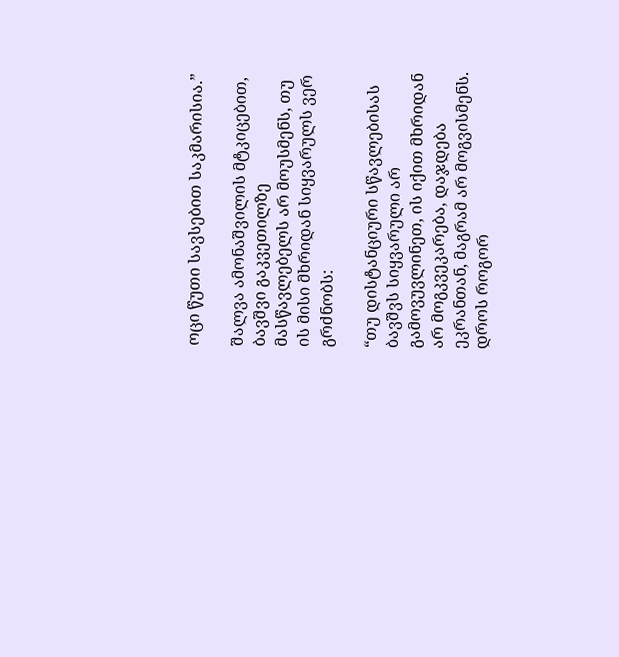ოცი წუთი სავსებით საკმარისია.”

შალვა ამონაშვილის მტკიცებით, ბავშვი გაკვეთილზე მასწავლებელს არ მოუსმენს, თუ ის მისი მხრიდან სიყვარულს ვერ გრძნობს:

“თუ დისტანციური სწავლებისას ბავშვს სიყვარული არ გამოვუვლინეთ, ის იქით მხრიდან არ მოგკვეკარება, დაჯდება ეკრანთან, მაგრამ არ მოგვისმენს. დროს როგორ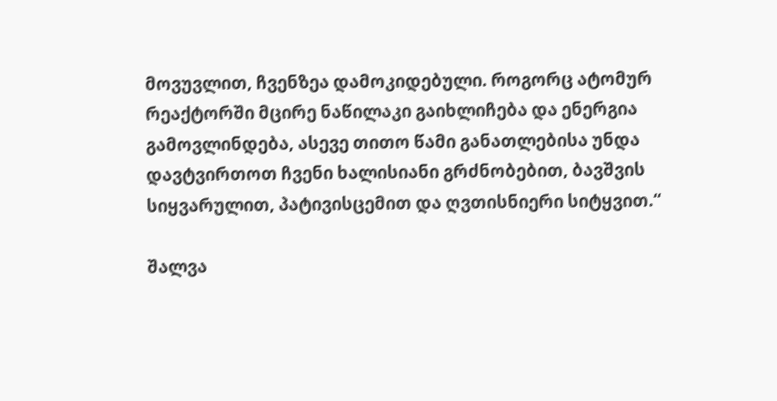მოვუვლით, ჩვენზეა დამოკიდებული. როგორც ატომურ რეაქტორში მცირე ნაწილაკი გაიხლიჩება და ენერგია გამოვლინდება, ასევე თითო წამი განათლებისა უნდა დავტვირთოთ ჩვენი ხალისიანი გრძნობებით, ბავშვის სიყვარულით, პატივისცემით და ღვთისნიერი სიტყვით.“

შალვა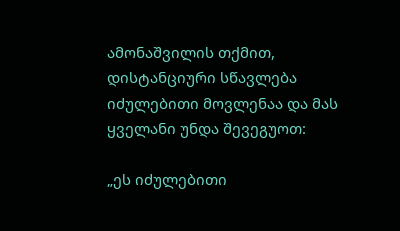ამონაშვილის თქმით, დისტანციური სწავლება იძულებითი მოვლენაა და მას ყველანი უნდა შევეგუოთ:

„ეს იძულებითი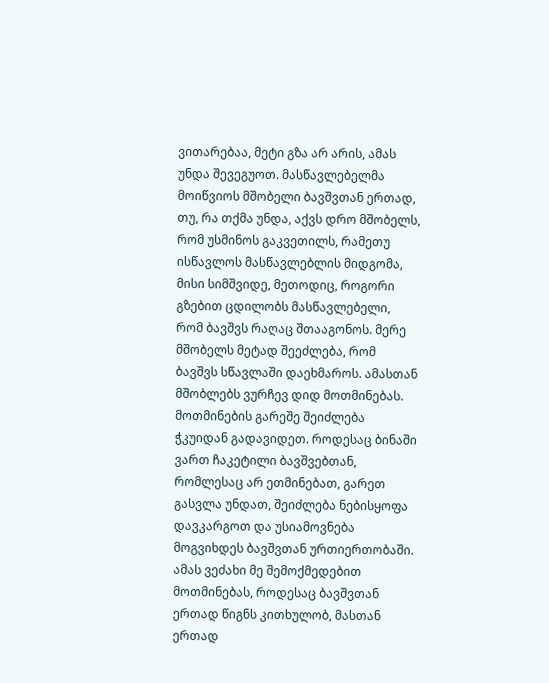ვითარებაა, მეტი გზა არ არის, ამას უნდა შევეგუოთ. მასწავლებელმა მოიწვიოს მშობელი ბავშვთან ერთად, თუ, რა თქმა უნდა, აქვს დრო მშობელს, რომ უსმინოს გაკვეთილს, რამეთუ ისწავლოს მასწავლებლის მიდგომა, მისი სიმშვიდე, მეთოდიც, როგორი გზებით ცდილობს მასწავლებელი, რომ ბავშვს რაღაც შთააგონოს. მერე მშობელს მეტად შეეძლება, რომ ბავშვს სწავლაში დაეხმაროს. ამასთან მშობლებს ვურჩევ დიდ მოთმინებას. მოთმინების გარეშე შეიძლება ჭკუიდან გადავიდეთ. როდესაც ბინაში ვართ ჩაკეტილი ბავშვებთან, რომლესაც არ ეთმინებათ, გარეთ გასვლა უნდათ, შეიძლება ნებისყოფა დავკარგოთ და უსიამოვნება მოგვიხდეს ბავშვთან ურთიერთობაში. ამას ვეძახი მე შემოქმედებით მოთმინებას, როდესაც ბავშვთან ერთად წიგნს კითხულობ, მასთან ერთად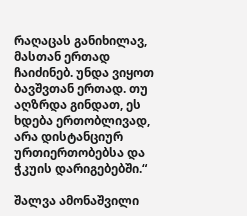რაღაცას განიხილავ, მასთან ერთად ჩაიძინებ. უნდა ვიყოთ ბავშვთან ერთად. თუ აღზრდა გინდათ, ეს ხდება ერთობლივად, არა დისტანციურ ურთიერთობებსა და ჭკუის დარიგებებში.“

შალვა ამონაშვილი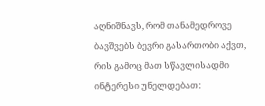აღნიშნავს, რომ თანამედროვე ბავშვებს ბევრი გასართობი აქვთ, რის გამოც მათ სწავლისადმი ინტერესი უნელდებათ: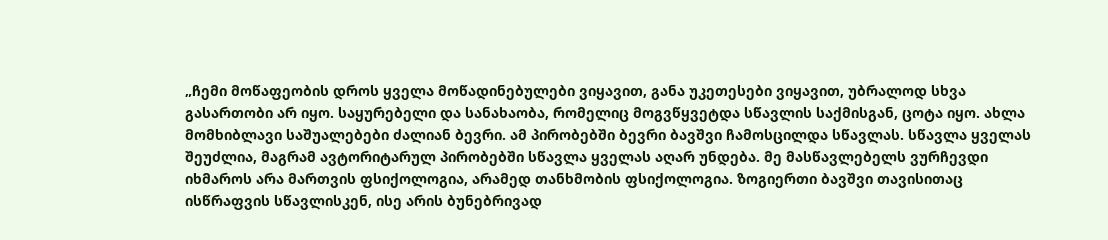„ჩემი მოწაფეობის დროს ყველა მოწადინებულები ვიყავით, განა უკეთესები ვიყავით, უბრალოდ სხვა გასართობი არ იყო. საყურებელი და სანახაობა, რომელიც მოგვწყვეტდა სწავლის საქმისგან, ცოტა იყო. ახლა მომხიბლავი საშუალებები ძალიან ბევრი. ამ პირობებში ბევრი ბავშვი ჩამოსცილდა სწავლას. სწავლა ყველას შეუძლია, მაგრამ ავტორიტარულ პირობებში სწავლა ყველას აღარ უნდება. მე მასწავლებელს ვურჩევდი იხმაროს არა მართვის ფსიქოლოგია, არამედ თანხმობის ფსიქოლოგია. ზოგიერთი ბავშვი თავისითაც ისწრაფვის სწავლისკენ, ისე არის ბუნებრივად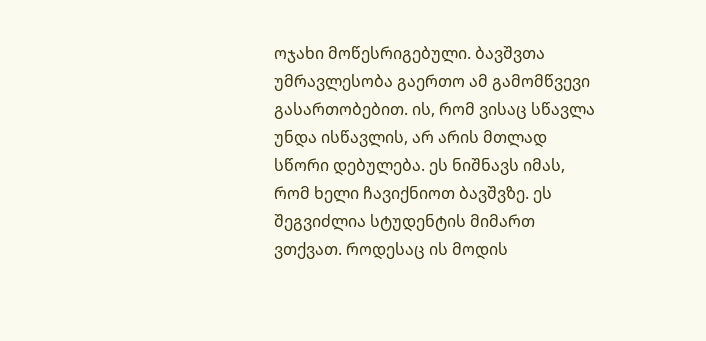ოჯახი მოწესრიგებული. ბავშვთა უმრავლესობა გაერთო ამ გამომწვევი გასართობებით. ის, რომ ვისაც სწავლა უნდა ისწავლის, არ არის მთლად სწორი დებულება. ეს ნიშნავს იმას, რომ ხელი ჩავიქნიოთ ბავშვზე. ეს შეგვიძლია სტუდენტის მიმართ ვთქვათ. როდესაც ის მოდის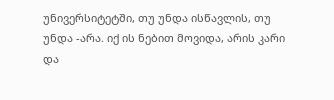უნივერსიტეტში, თუ უნდა ისწავლის, თუ უნდა -არა. იქ ის ნებით მოვიდა, არის კარი და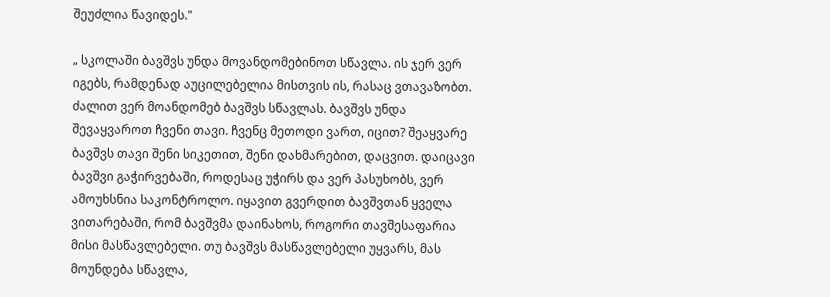შეუძლია წავიდეს."

„ სკოლაში ბავშვს უნდა მოვანდომებინოთ სწავლა. ის ჯერ ვერ იგებს, რამდენად აუცილებელია მისთვის ის, რასაც ვთავაზობთ. ძალით ვერ მოანდომებ ბავშვს სწავლას. ბავშვს უნდა შევაყვაროთ ჩვენი თავი. ჩვენც მეთოდი ვართ, იცით? შეაყვარე ბავშვს თავი შენი სიკეთით, შენი დახმარებით, დაცვით. დაიცავი ბავშვი გაჭირვებაში, როდესაც უჭირს და ვერ პასუხობს, ვერ ამოუხსნია საკონტროლო. იყავით გვერდით ბავშვთან ყველა ვითარებაში, რომ ბავშვმა დაინახოს, როგორი თავშესაფარია მისი მასწავლებელი. თუ ბავშვს მასწავლებელი უყვარს, მას მოუნდება სწავლა,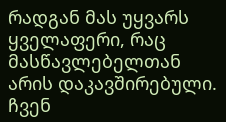რადგან მას უყვარს ყველაფერი, რაც მასწავლებელთან არის დაკავშირებული. ჩვენ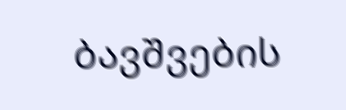ბავშვების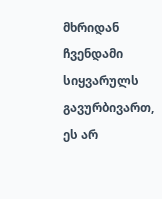მხრიდან ჩვენდამი სიყვარულს გავურბივართ, ეს არ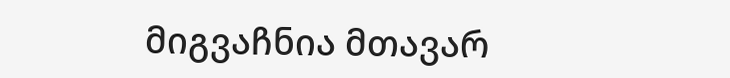მიგვაჩნია მთავარ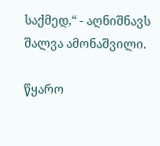საქმედ,“ - აღნიშნავს შალვა ამონაშვილი.

წყარო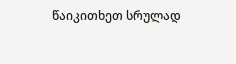წაიკითხეთ სრულად